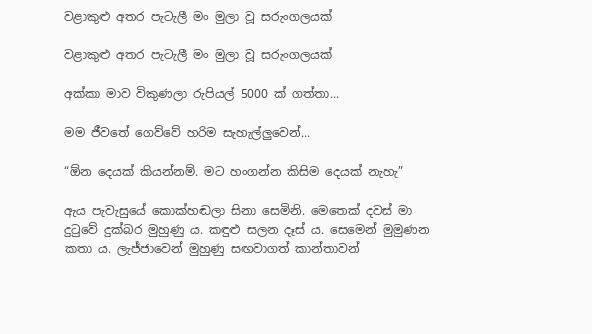වළාකුළු අතර පැටැලී මං මුලා වූ සරුංගලයක්

වළාකුළු අතර පැටැලී මං මුලා වූ සරුංගලයක්

අක්කා මාව විකුණලා රුපියල් 5000 ක් ගත්තා...

මම ජීවතේ ගෙව්වේ හරිම සැහැල්ලුවෙන්...

“ඕන දෙයක් කියන්නම්. මට හංගන්න කිසිම දෙයක් නැහැ”

ඇය පැවැසුයේ කොක්හඬලා සිනා සෙමිනි. මෙතෙක් දවස් මා දුටුවේ දුක්බර මුහුණු ය. කඳුළු සලන දෑස් ය. සෙමෙන් මුමුණන කතා ය. ලැජ්ජාවෙන් මුහුණු සඟවාගත් කාන්තාවන්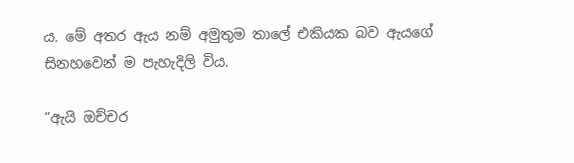ය. මේ අතර ඇය නම් අමුතුම තාලේ එකියක බව ඇයගේ සිනහවෙන් ම පැහැදිලි විය.

“ඇයි ඔච්චර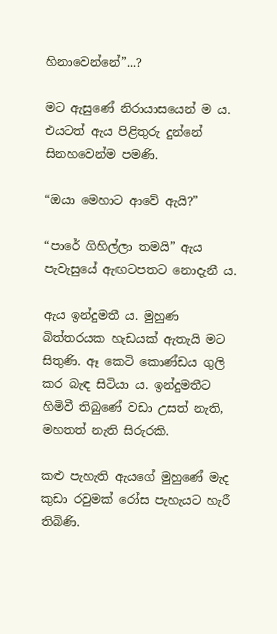හිනාවෙන්නේ”...?

මට ඇසුණේ නිරායාසයෙන් ම ය. එයටත් ඇය පිළිතුරු දුන්නේ සිනහවෙන්ම පමණි.

“ඔයා මෙහාට ආවේ ඇයි?”

“පාරේ ගිහිල්ලා තමයි” ඇය පැවැසුයේ ඇඟටපතට නොදැනී ය.

ඇය ඉන්දුමතී ය. මුහුණ බිත්තරයක හැඩයක් ඇතැයි මට සිතුණි. ඈ කෙටි කොණ්ඩය ගුලි කර බැඳ සිටියා ය. ඉන්දුමතීට හිමිවී තිබුණේ වඩා උසත් නැති, මහතත් නැති සිරුරකි.

කළු පැහැති ඇයගේ මුහුණේ මැද කුඩා රවුමක් රෝස පැහැයට හැරී තිබිණි.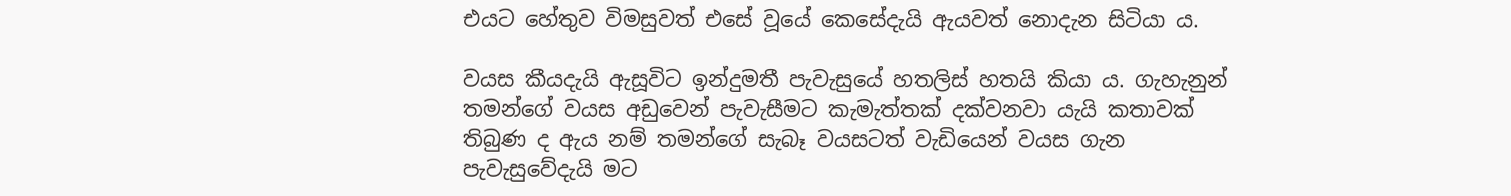එයට හේතුව විමසුවත් එසේ වූයේ කෙසේදැයි ඇයවත් නොදැන සිටියා ය.

වයස කීයදැයි ඇසූවිට ඉන්දුමතී පැවැසුයේ හතලිස් හතයි කියා ය. ගැහැනුන් තමන්ගේ වයස අඩුවෙන් පැවැසීමට කැමැත්තක් දක්වනවා යැයි කතාවක් තිබුණ ද ඇය නම් තමන්ගේ සැබෑ වයසටත් වැඩියෙන් වයස ගැන පැවැසුවේදැයි මට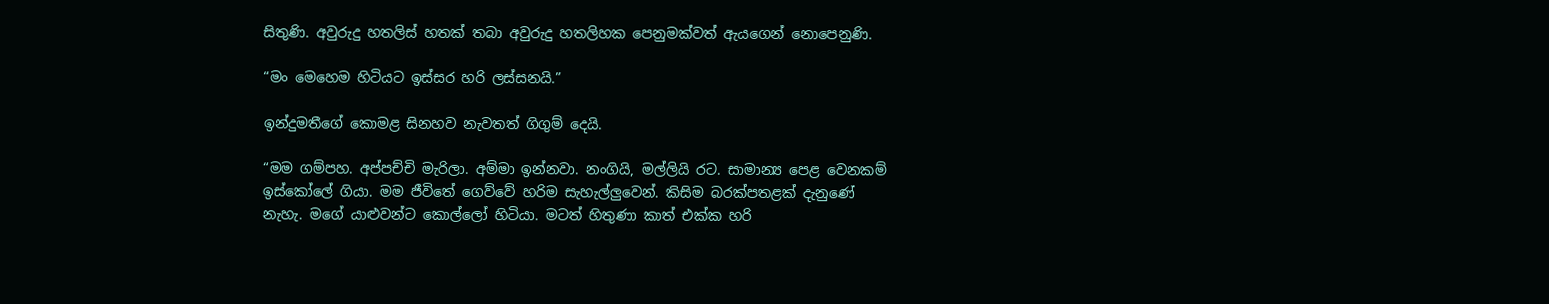සිතුණි. අවුරුදු හතලිස් හතක් තබා අවුරුදු හතලිහක පෙනුමක්වත් ඇයගෙන් නොපෙනුණි.

“මං මෙහෙම හිටියට ඉස්සර හරි ලස්සනයි.”

ඉන්දුමතීගේ කොමළ සිනහව නැවතත් ගිගුම් දෙයි.

“මම ගම්පහ. අප්පච්චි මැරිලා. අම්මා ඉන්නවා. නංගියි, මල්ලියි රට. සාමාන්‍ය පෙළ වෙනකම් ඉස්කෝලේ ගියා. මම ජීවිතේ ගෙව්වේ හරිම සැහැල්ලුවෙන්. කිසිම බරක්පතළක් දැනුණේ නැහැ. මගේ යාළුවන්ට කොල්ලෝ හිටියා. මටත් හිතුණා කාත් එක්ක හරි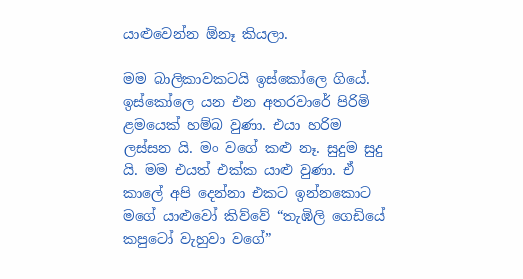යාළුවෙන්න ඕනෑ කියලා.

මම බාලිකාවකටයි ඉස්කෝලෙ ගියේ. ඉස්කෝලෙ යන එන අතරවාරේ පිරිමි ළමයෙක් හම්බ වුණා. එයා හරිම ලස්සන යි. මං වගේ කළු නෑ. සුදුම සුදු යි. මම එයත් එක්ක යාළු වුණා. ඒ කාලේ අපි දෙන්නා එකට ඉන්නකොට මගේ යාළුවෝ කිව්වේ “තැඹිලි ගෙඩියේ කපුටෝ වැහුවා වගේ”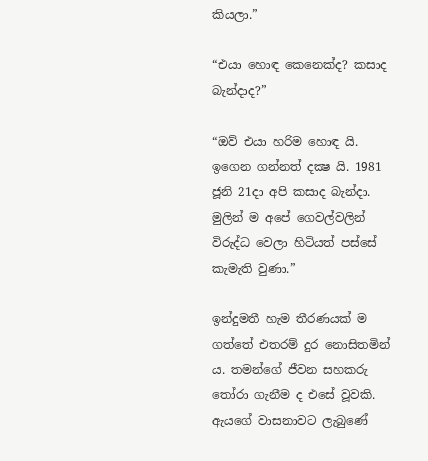කියලා.”

“එයා හොඳ කෙනෙක්ද? කසාද බැන්දාද?”

“ඔව් එයා හරිම හොඳ යි. ඉගෙන ගන්නත් දක්‍ෂ යි. 1981 ජූනි 21දා අපි කසාද බැන්දා. මුලින් ම අපේ ගෙවල්වලින් විරුද්ධ වෙලා හිටියත් පස්සේ කැමැති වුණා.”

ඉන්දුමතී හැම තීරණයක් ම ගත්තේ එතරම් දුර නොසිතමින් ය. තමන්ගේ ජීවන සහකරු තෝරා ගැනීම ද එසේ වූවකි. ඇයගේ වාසනාවට ලැබුණේ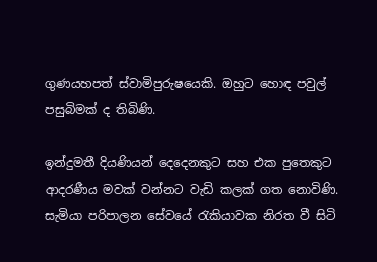ගුණයහපත් ස්වාමිපුරුෂයෙකි. ඔහුට හොඳ පවුල් පසුබිමක් ද තිබිණි.

ඉන්දුමතී දියණියන් දෙදෙනකුට සහ එක පුතෙකුට ආදරණීය මවක් වන්නට වැඩි කලක් ගත නොවිණි. සැමියා පරිපාලන සේවයේ රැකියාවක නිරත වී සිටි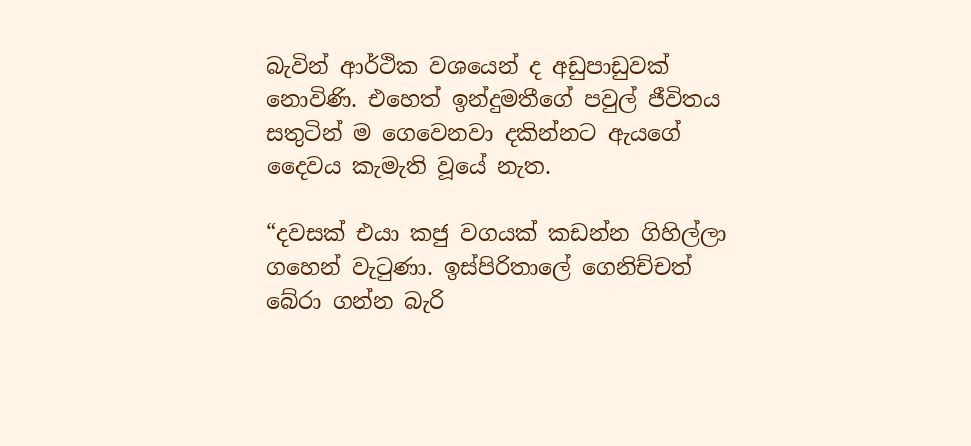බැවින් ආර්ථික වශයෙන් ද අඩුපාඩුවක් නොවිණි. එහෙත් ඉන්දුමතීගේ පවුල් ජීවිතය සතුටින් ම ගෙවෙනවා දකින්නට ඇයගේ දෛවය කැමැති වූයේ නැත.

“දවසක් එයා කජු වගයක් කඩන්න ගිහිල්ලා ගහෙන් වැටුණා. ඉස්පිරිතාලේ ගෙනිච්චත් බේරා ගන්න බැරි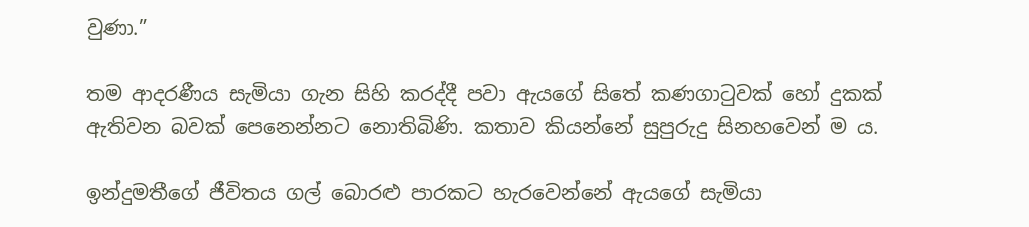වුණා.”

තම ආදරණීය සැමියා ගැන සිහි කරද්දී පවා ඇයගේ සිතේ කණගාටුවක් හෝ දුකක් ඇතිවන බවක් පෙනෙන්නට නොතිබිණි. කතාව කියන්නේ සුපුරුදු සිනහවෙන් ම ය.

ඉන්දුමතීගේ ජීවිතය ගල් බොරළු පාරකට හැරවෙන්නේ ඇයගේ සැමියා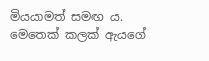මියයාමත් සමඟ ය. මෙතෙක් කලක් ඇයගේ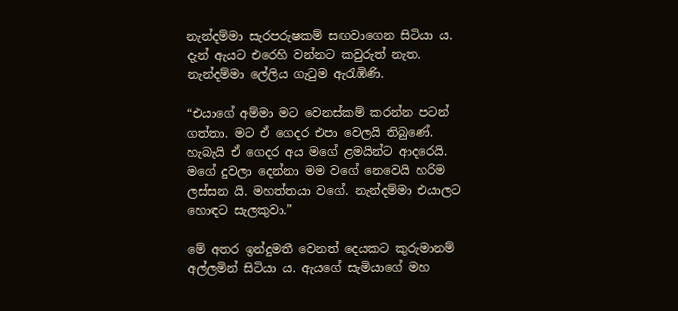නැන්දම්මා සැරපරුෂකම් සඟවාගෙන සිටියා ය. දැන් ඇයට එරෙහි වන්නට කවුරුත් නැත. නැන්දම්මා ලේලිය ගැටුම ඇරැඹිණි.

“එයාගේ අම්මා මට වෙනස්කම් කරන්න පටන් ගත්තා. මට ඒ ගෙදර එපා වෙලයි තිබුණේ. හැබැයි ඒ ගෙදර අය මගේ ළමයින්ට ආදරෙයි. මගේ දුවලා දෙන්නා මම වගේ නෙවෙයි හරිම ලස්සන යි. මහත්තයා වගේ. නැන්දම්මා එයාලට හොඳට සැලකුවා.”

මේ අතර ඉන්දුමතී වෙනත් දෙයකට කුරුමානම් අල්ලමින් සිටියා ය. ඇයගේ සැමියාගේ මහ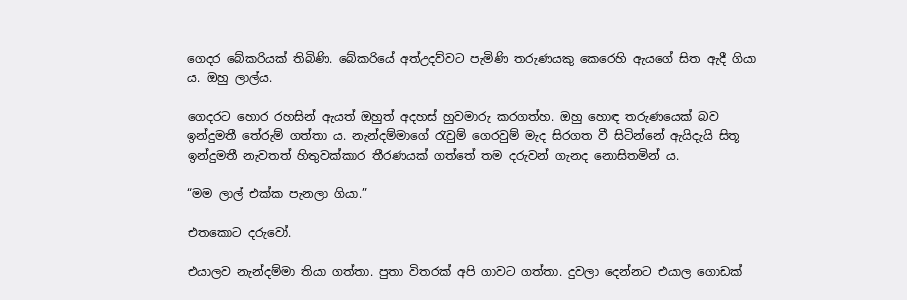ගෙදර බේකරියක් තිබිණි. බේකරියේ අත්උදව්වට පැමිණි තරුණයකු කෙරෙහි ඇයගේ සිත ඇදී ගියා ය. ඔහු ලාල්ය.

ගෙදරට හොර රහසින් ඇයත් ඔහුත් අදහස් හුවමාරු කරගත්හ. ඔහු හොඳ තරුණයෙක් බව ඉන්දුමතී තේරුම් ගත්තා ය. නැන්දම්මාගේ රැවුම් ගෙරවුම් මැද සිරගත වී සිටින්නේ ඇයිදැයි සිතූ ඉන්දුමතී නැවතත් හිතුවක්කාර තීරණයක් ගත්තේ තම දරුවන් ගැනද නොසිතමින් ය.

“මම ලාල් එක්ක පැනලා ගියා.”

එතකොට දරුවෝ.

එයාලව නැන්දම්මා තියා ගත්තා. පුතා විතරක් අපි ගාවට ගත්තා. දුවලා දෙන්නට එයාල ගොඩක්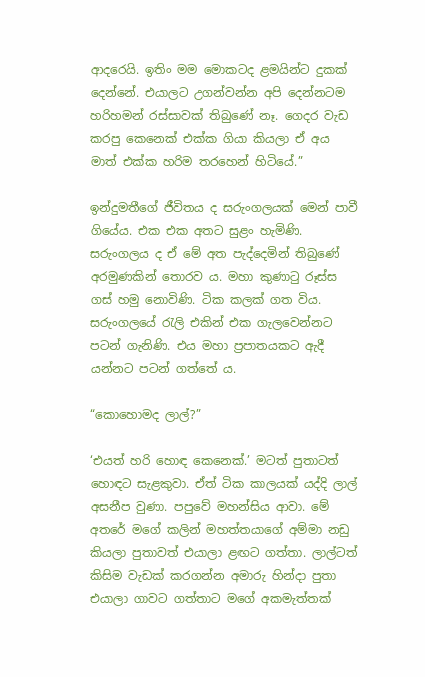ආදරෙයි. ඉතිං මම මොකටද ළමයින්ට දුකක් දෙන්නේ. එයාලට උගන්වන්න අපි දෙන්නටම හරිහමන් රස්සාවක් තිබුණේ නෑ. ගෙදර වැඩ කරපු කෙනෙක් එක්ක ගියා කියලා ඒ අය මාත් එක්ක හරිම තරහෙන් හිටියේ.”

ඉන්දුමතීගේ ජීවිතය ද සරුංගලයක් මෙන් පාවී ගියේය. එක එක අතට සුළං හැමිණි. සරුංගලය ද ඒ මේ අත පැද්දෙමින් තිබුණේ අරමුණකින් තොරව ය. මහා කුණාටු රූස්ස ගස් හමු නොවිණි. ටික කලක් ගත විය. සරුංගලයේ රැලි එකින් එක ගැලවෙන්නට පටන් ගැනිණි. එය මහා ප්‍රපාතයකට ඇදී යන්නට පටන් ගත්තේ ය.

“කොහොමද ලාල්?”

‘එයත් හරි හොඳ කෙනෙක්.’ මටත් පුතාටත් හොඳට සැළකුවා. ඒත් ටික කාලයක් යද්දි ලාල් අසනීප වුණා. පපුවේ මහන්සිය ආවා. මේ අතරේ මගේ කලින් මහත්තයාගේ අම්මා නඩු කියලා පුතාවත් එයාලා ළඟට ගත්තා. ලාල්ටත් කිසිම වැඩක් කරගන්න අමාරු හින්දා පුතා එයාලා ගාවට ගත්තාට මගේ අකමැත්තක්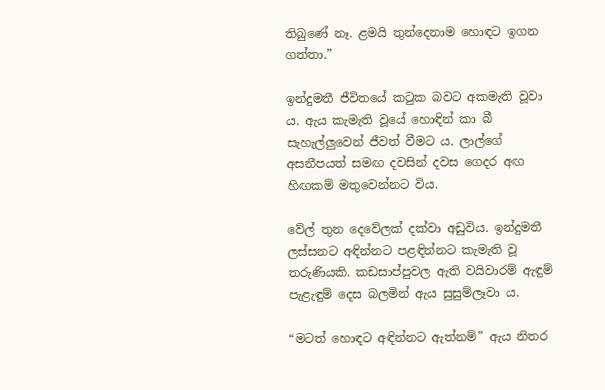තිබුණේ නෑ. ළමයි තුන්දෙනාම හොඳට ඉගන ගත්තා.”

ඉන්දුමතී ජීවිතයේ කටුක බවට අකමැති වූවා ය. ඇය කැමැති වූයේ හොඳින් කා බී සැහැල්ලුවෙන් ජීවත් වීමට ය. ලාල්ගේ අසනීපයත් සමඟ දවසින් දවස ගෙදර අඟ හිඟකම් මතුවෙන්නට විය.

වේල් තුන දෙවේලක් දක්වා අඩුවිය. ඉන්දුමතී ලස්සනට අඳින්නට පළඳින්නට කැමැති වූ තරුණියකි. කඩසාප්පුවල ඇති වයිවාරම් ඇඳුම් පැළැඳුම් දෙස බලමින් ඇය සුසුම්ලෑවා ය.

“මටත් හොඳට අඳින්නට ඇත්නම්” ඇය නිතර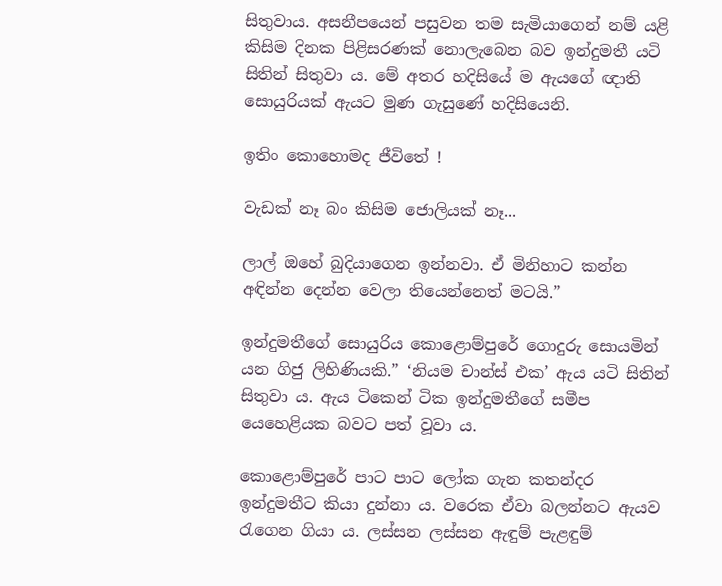සිතුවාය. අසනීපයෙන් පසුවන තම සැමියාගෙන් නම් යළි කිසිම දිනක පිළිසරණක් නොලැබෙන බව ඉන්දුමතී යටි සිතින් සිතුවා ය. මේ අතර හදිසියේ ම ඇයගේ ඥාති සොයුරියක් ඇයට මුණ ගැසුණේ හදිසියෙනි.

ඉතිං කොහොමද ජීවිතේ !

වැඩක් නෑ බං කිසිම ජොලියක් නෑ...

ලාල් ඔහේ බුදියාගෙන ඉන්නවා. ඒ මිනිහාට කන්න අඳින්න දෙන්න වෙලා තියෙන්නෙත් මටයි.”

ඉන්දුමතීගේ සොයුරිය කොළොම්පුරේ ගොදුරු සොයමින් යන ගිජු ලිහිණියකි.” ‘නියම චාන්ස් එක’ ඇය යටි සිතින් සිතුවා ය. ඇය ටිකෙන් ටික ඉන්දුමතීගේ සමීප යෙහෙළියක බවට පත් වූවා ය.

කොළොම්පුරේ පාට පාට ලෝක ගැන කතන්දර ඉන්දුමතීට කියා දුන්නා ය. වරෙක ඒවා බලන්නට ඇයව රැගෙන ගියා ය. ලස්සන ලස්සන ඇඳුම් පැළඳුම්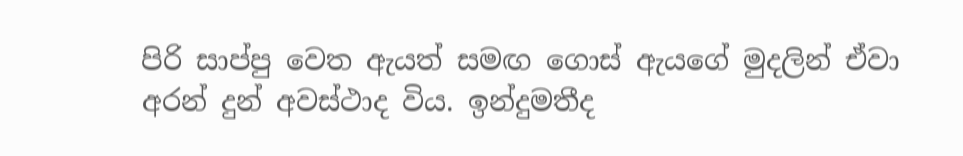පිරි සාප්පු වෙත ඇයත් සමඟ ගොස් ඇයගේ මුදලින් ඒවා අරන් දුන් අවස්ථාද විය. ඉන්දුමතීද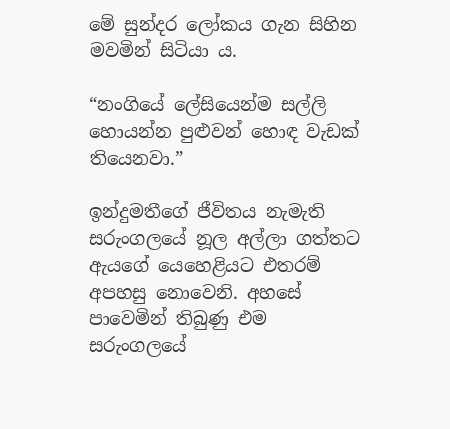මේ සුන්දර ලෝකය ගැන සිහින මවමින් සිටියා ය.

“නංගියේ ලේසියෙන්ම සල්ලි හොයන්න පුළුවන් හොඳ වැඩක් තියෙනවා.”

ඉන්දුමතීගේ ජීවිතය නැමැති සරුංගලයේ නූල අල්ලා ගත්තට ඇයගේ යෙහෙළියට එතරම් අපහසු නොවෙනි. අහසේ පාවෙමින් තිබුණු එම සරුංගලයේ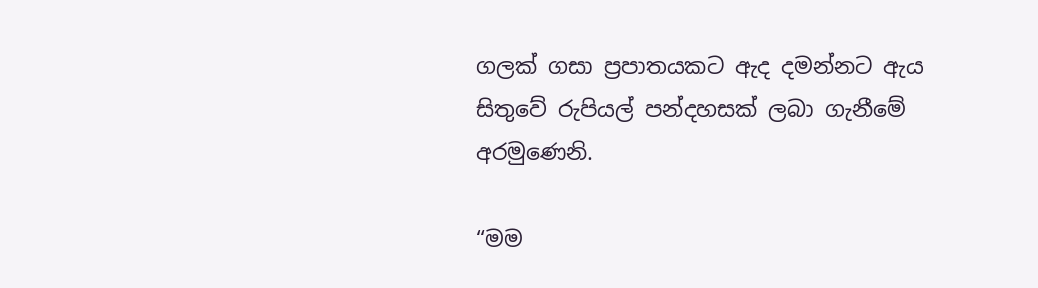ගලක් ගසා ප්‍රපාතයකට ඇද දමන්නට ඇය සිතුවේ රුපියල් පන්දහසක් ලබා ගැනීමේ අරමුණෙනි.

“මම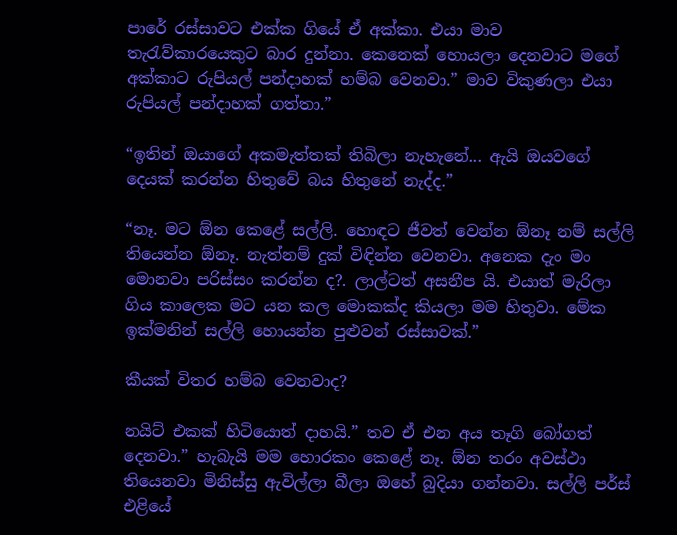පාරේ රස්සාවට එක්ක ගියේ ඒ අක්කා. එයා මාව තැරැව්කාරයෙකුට බාර දුන්නා. කෙනෙක් හොයලා දෙනවාට මගේ අක්කාට රුපියල් පන්දාහක් හම්බ වෙනවා.” මාව විකුණලා එයා රුපියල් පන්දාහක් ගත්තා.”

“ඉතින් ඔයාගේ අකමැත්තක් තිබිලා නැහැනේ... ඇයි ඔයවගේ දෙයක් කරන්න හිතුවේ බය හිතුනේ නැද්ද.”

“නෑ. මට ඕන කෙළේ සල්ලි. හොඳට ජීවත් වෙන්න ඕනෑ නම් සල්ලි තියෙන්න ඕනෑ. නැත්නම් දුක් විඳින්න වෙනවා. අනෙක දැං මං මොනවා පරිස්සං කරන්න ද?. ලාල්ටත් අසනීප යි. එයාත් මැරිලා ගිය කාලෙක මට යන කල මොකක්ද කියලා මම හිතුවා. මේක ඉක්මනින් සල්ලි හොයන්න පුළුවන් රස්සාවක්.”

කීයක් විතර හම්බ වෙනවාද?

නයිට් එකක් හිටියොත් දාහයි.” තව ඒ එන අය තෑගි බෝගත් දෙනවා.” හැබැයි මම හොරකං කෙළේ නෑ. ඕන තරං අවස්ථා තියෙනවා මිනිස්සු ඇවිල්ලා බීලා ඔහේ බුදියා ගන්නවා. සල්ලි පර්ස් එළියේ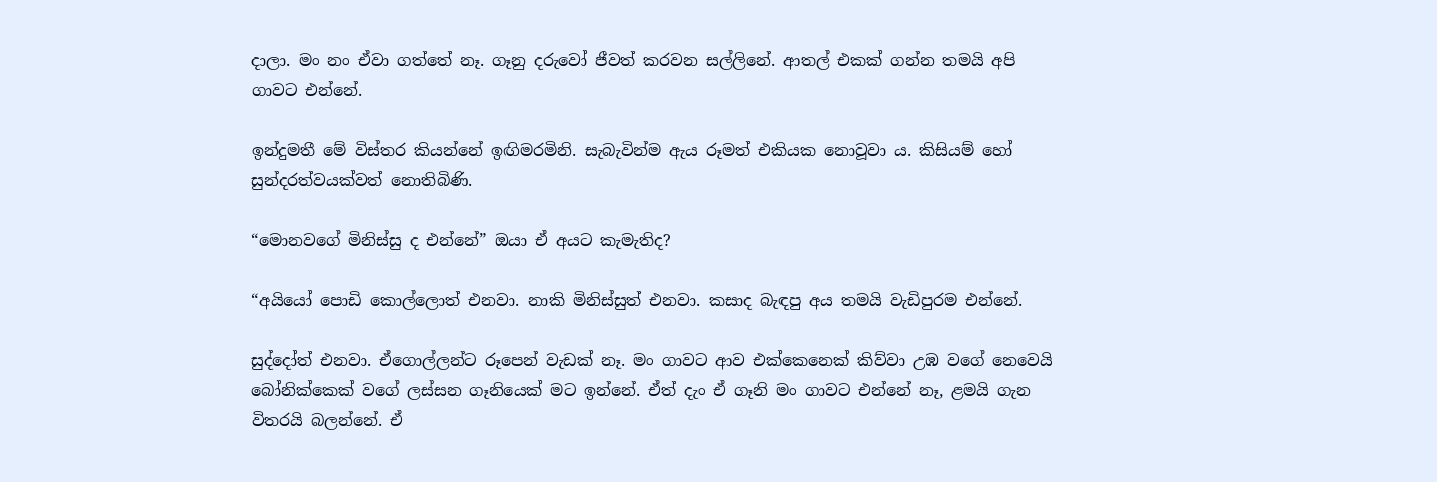දාලා. මං නං ඒවා ගත්තේ නෑ. ගෑනු දරුවෝ ජීවත් කරවන සල්ලිනේ. ආතල් එකක් ගන්න තමයි අපි ගාවට එන්නේ.

ඉන්දුමතී මේ විස්තර කියන්නේ ඉඟිමරමිනි. සැබැවින්ම ඇය රූමත් එකියක නොවූවා ය. කිසියම් හෝ සුන්දරත්වයක්වත් නොතිබිණි.

“මොනවගේ මිනිස්සු ද එන්නේ” ඔයා ඒ අයට කැමැතිද?

“අයියෝ පොඩි කොල්ලොත් එනවා. නාකි මිනිස්සුත් එනවා. කසාද බැඳපු අය තමයි වැඩිපුරම එන්නේ.

සුද්දෝත් එනවා. ඒගොල්ලන්ට රූපෙන් වැඩක් නෑ. මං ගාවට ආව එක්කෙනෙක් කිව්වා උඹ වගේ නෙවෙයි බෝනික්කෙක් වගේ ලස්සන ගෑනියෙක් මට ඉන්නේ. ඒත් දැං ඒ ගෑනි මං ගාවට එන්නේ නෑ, ළමයි ගැන විතරයි බලන්නේ. ඒ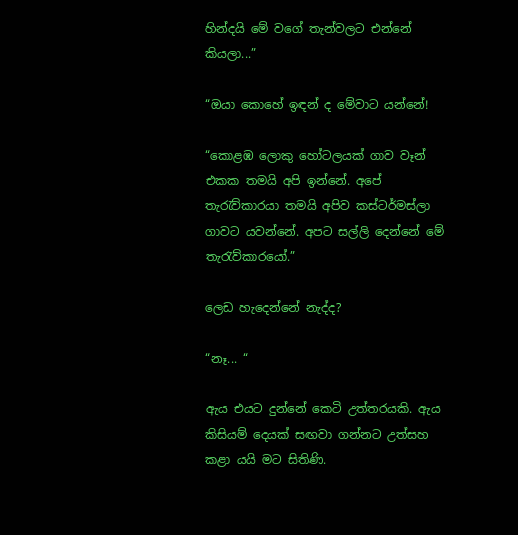හින්දයි මේ වගේ තැන්වලට එන්නේ කියලා...”

“ඔයා කොහේ ඉඳන් ද මේවාට යන්නේ!

“කොළඹ ලොකු හෝටලයක් ගාව වෑන් එකක තමයි අපි ඉන්නේ. අපේ තැරැව්කාරයා තමයි අපිව කස්ටර්මස්ලා ගාවට යවන්නේ. අපට සල්ලි දෙන්නේ මේ තැරැව්කාරයෝ.”

ලෙඩ හැදෙන්නේ නැද්ද?

“නෑ... “

ඇය එයට දුන්නේ කෙටි උත්තරයකි. ඇය කිසියම් දෙයක් සඟවා ගන්නට උත්සහ කළා යයි මට සිතිණි.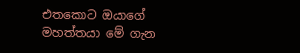එතකොට ඔයාගේ මහත්තයා මේ ගැන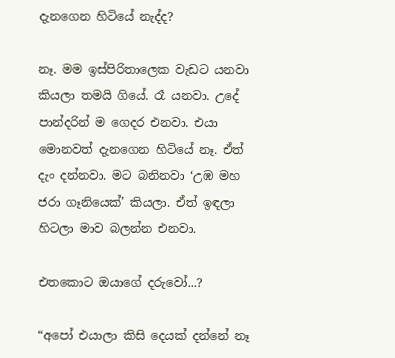දැනගෙන හිටියේ නැද්ද?

නෑ. මම ඉස්පිරිතාලෙක වැඩට යනවා කියලා තමයි ගියේ. රෑ යනවා. උදේ පාන්දරින් ම ගෙදර එනවා. එයා මොනවත් දැනගෙන හිටියේ නෑ. ඒත් දැං දන්නවා. මට බනිනවා ‘උඹ මහ ජරා ගෑනියෙක්’ කියලා. ඒත් ඉඳලා හිටලා මාව බලන්න එනවා.

එතකොට ඔයාගේ දරුවෝ...?

“අපෝ එයාලා කිසි දෙයක් දන්නේ නෑ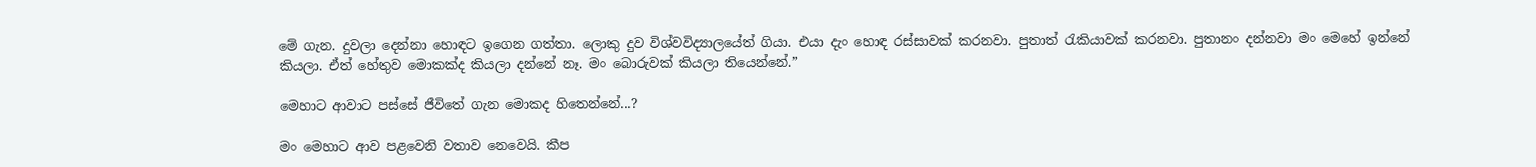මේ ගැන. දුවලා දෙන්නා හොඳට ඉගෙන ගත්තා. ලොකු දුව විශ්වවිද්‍යාලයේත් ගියා. එයා දැං හොඳ රස්සාවක් කරනවා. පුතාත් රැකියාවක් කරනවා. පුතානං දන්නවා මං මෙහේ ඉන්නේ කියලා. ඒත් හේතුව මොකක්ද කියලා දන්නේ නෑ. මං බොරුවක් කියලා තියෙන්නේ.”

මෙහාට ආවාට පස්සේ ජීවිතේ ගැන මොකද හිතෙන්නේ...?

මං මෙහාට ආව පළවෙනි වතාව නෙවෙයි. කීප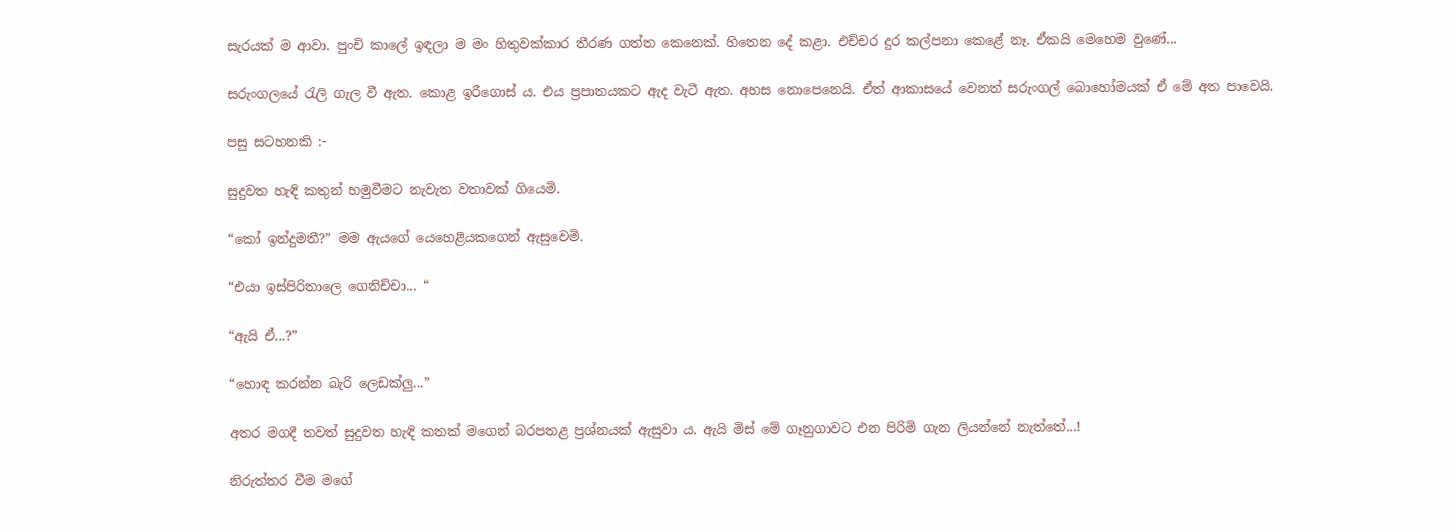සැරයක් ම ආවා. පුංචි කාලේ ඉඳලා ම මං හිතුවක්කාර තීරණ ගත්ත කෙනෙක්. හිතෙන දේ කළා. එච්චර දුර කල්පනා කෙළේ නෑ. ඒකයි මෙහෙම වුණේ...

සරුංගලයේ රැලි ගැල වී ඇත. කොළ ඉරීගොස් ය. එය ප්‍රපාතයකට ඇද වැටී ඇත. අහස නොපෙනෙයි. ඒත් ආකාසයේ වෙනත් සරුංගල් බොහෝමයක් ඒ මේ අත පාවෙයි.

පසු සටහනකි :-

සුදුවත හැඳි කතුන් හමුවීමට නැවැත වතාවක් ගියෙමි.

“කෝ ඉන්දුමතී?” මම ඇයගේ යෙහෙළියකගෙන් ඇසුවෙමි.

“එයා ඉස්පිරිතාලෙ ගෙනිච්චා... “

“ඇයි ඒ...?”

“හොඳ කරන්න බැරි ලෙඩක්ලු...”

අතර මගදී තවත් සුදුවත හැඳි කතක් මගෙන් බරපතළ ප්‍රශ්නයක් ඇසුවා ය. ඇයි මිස් මේ ගෑනුගාවට එන පිරිමි ගැන ලියන්නේ නැත්තේ...!

නිරුත්තර වීම මගේ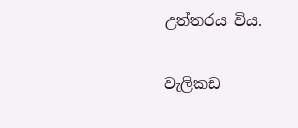උත්තරය විය.

වැලිකඩ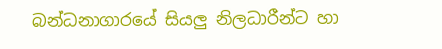බන්ධනාගාරයේ සියලු නිලධාරීන්ට හා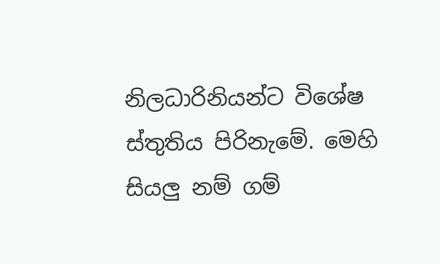නිලධාරිනියන්ට විශේෂ ස්තුතිය පිරිනැමේ. මෙහි සියලු නම් ගම්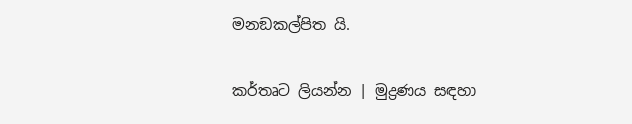මනඞකල්පිත යි.


කර්තෘට ලියන්න | මුද්‍රණය සඳහා